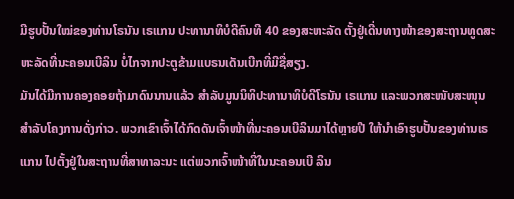ມີຮູບປັ້ນໃໝ່ຂອງທ່ານໂຣນັນ ເຣແກນ ປະທານາທິບໍດີຄົນທີ 40 ຂອງສະຫະລັດ ຕັ້ງຢູ່ເດີ່ນທາງໜ້າຂອງສະຖານທູດສະຫະລັດທີ່ນະຄອນເບີລິນ ບໍ່ໄກຈາກປະຕູຂ້າມແບຣນເດັນເບີກທີ່ມີຊື່ສຽງ.
ມັນໄດ້ມີການຄອງຄອຍຖ້າມາດົນນານແລ້ວ ສຳລັບມູນນິທິປະທານາທິບໍດີໂຣນັນ ເຣແກນ ແລະພວກສະໜັບສະໜຸນ ສຳລັບໂຄງການດັ່ງກ່າວ. ພວກເຂົາເຈົ້າໄດ້ກົດດັນເຈົ້າໜ້າທີ່ນະຄອນເບີລິນມາໄດ້ຫຼາຍປີ ໃຫ້ນຳເອົາຮູບປັ້ນຂອງທ່ານເຣແກນ ໄປຕັ້ງຢູ່ໃນສະຖານທີ່ສາທາລະນະ ແຕ່ພວກເຈົ້າໜ້າທີ່ໃນນະຄອນເບີ ລິນ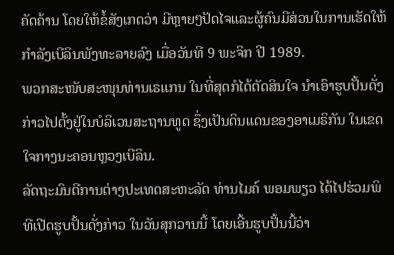ຄັດຄ້ານ ໂດຍໃຫ້ຂໍ້ສັງເກດວ່າ ມີຫຼາຍໆປັດໄຈແລະຜູ້ຄົນມີສ່ວນໃນການເຮັດໃຫ້ກຳລັງເບີລິນພັງທະລາຍລົງ ເມື່ອວັນທີ 9 ພະຈິກ ປີ 1989.
ພວກສະໜັບສະໜຸນທ່ານເຣແກນ ໃນທີ່ສຸດກໍໄດ້ຕັດສິນໃຈ ນຳເອົາຮູບປັ້ນດັ່ງກ່າວໄປຕັ້ງຢູ່ໃນບໍລິເວນສະຖານທູດ ຊຶ່ງເປັນດິນແດນຂອງອາເມຣິກັນ ໃນເຂດໃຈກາງນະຄອນຫຼວງເບີລິນ.
ລັດຖະມົນຕີການຕ່າງປະເທດສະຫະລັດ ທ່ານໄມຄ໌ ພອມພຽວ ໄດ້ໄປຮ່ວມພິທີເປີດຮູບປັ້ນດັ່ງກ່າວ ໃນວັນສຸກວານນີ້ ໂດຍເອີ້ນຮູບປັ້ນນີ້ວ່າ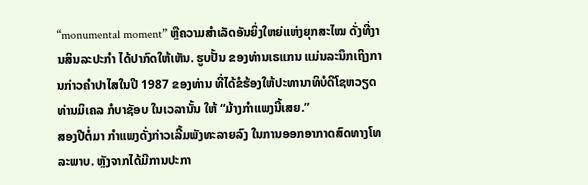“monumental moment” ຫຼືຄວາມສຳເລັດອັນຍິ່ງໃຫຍ່ແຫ່ງຍຸກສະໄໝ ດັ່ງທີ່ງານສິນລະປະກຳ ໄດ້ປາກົດໃຫ້ເຫັນ. ຮູບປັ້ນ ຂອງທ່ານເຣແກນ ແມ່ນລະນຶກເຖິງການກ່າວຄຳປາໄສໃນປີ 1987 ຂອງທ່ານ ທີ່ໄດ້ຂໍຮ້ອງໃຫ້ປະທານາທິບໍດີໂຊຫວຽດ ທ່ານມິເຄລ ກໍບາຊັອບ ໃນເວລານັ້ນ ໃຫ້ “ມ້າງກຳແພງນີ້ເສຍ.”
ສອງປີຕໍ່ມາ ກຳແພງດັ່ງກ່າວເລີ້ມພັງທະລາຍລົງ ໃນການອອກອາກາດສົດທາງໂທລະພາບ. ຫຼັງຈາກໄດ້ມີການປະກາ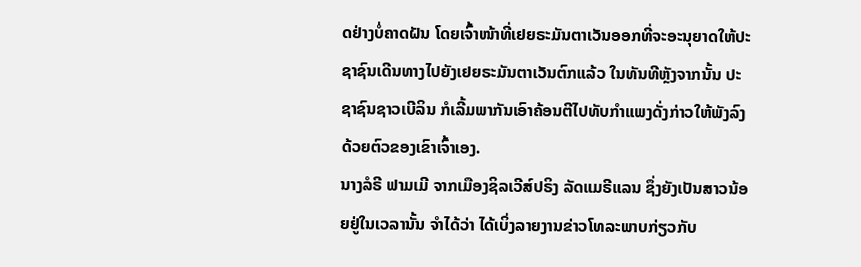ດຢ່າງບໍ່ຄາດຝັນ ໂດຍເຈົ້າໜ້າທີ່ເຢຍຣະມັນຕາເວັນອອກທີ່ຈະອະນຸຍາດໃຫ້ປະຊາຊົນເດີນທາງໄປຍັງເຢຍຣະມັນຕາເວັນຕົກແລ້ວ ໃນທັນທີຫຼັງຈາກນັ້ນ ປະຊາຊົນຊາວເບີລິນ ກໍເລີ້ມພາກັນເອົາຄ້ອນຕີໄປທັບກຳແພງດັ່ງກ່າວໃຫ້ພັງລົງດ້ວຍຕົວຂອງເຂົາເຈົ້າເອງ.
ນາງລໍຣີ ຟາມເມີ ຈາກເມືອງຊິລເວີສ໌ປຣິງ ລັດແມຣີແລນ ຊຶ່ງຍັງເປັນສາວນ້ອຍຢູ່ໃນເວລານັ້ນ ຈຳໄດ້ວ່າ ໄດ້ເບິ່ງລາຍງານຂ່າວໂທລະພາບກ່ຽວກັບ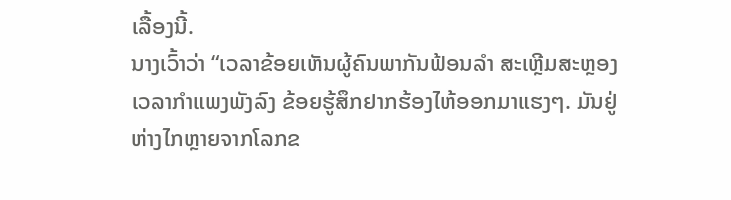ເລື້ອງນີ້.
ນາງເວົ້າວ່າ “ເວລາຂ້ອຍເຫັນຜູ້ຄົນພາກັນຟ້ອນລຳ ສະເຫຼີມສະຫຼອງເວລາກຳແພງພັງລົງ ຂ້ອຍຮູ້ສຶກຢາກຮ້ອງໄຫ້ອອກມາແຮງໆ. ມັນຢູ່ຫ່າງໄກຫຼາຍຈາກໂລກຂ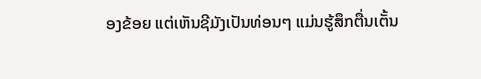ອງຂ້ອຍ ແຕ່ເຫັນຊີມັງເປັນທ່ອນໆ ແມ່ນຮູ້ສຶກຕື່ນເຕັ້ນ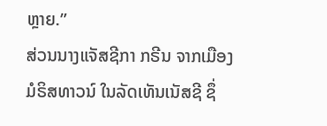ຫຼາຍ.”
ສ່ວນນາງແຈັສຊີກາ ກຣີນ ຈາກເມືອງມໍຣິສທາວນ໌ ໃນລັດເທັນເນັສຊີ ຊຶ່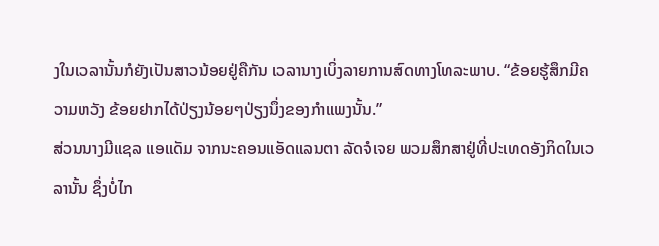ງໃນເວລານັ້ນກໍຍັງເປັນສາວນ້ອຍຢູ່ຄືກັນ ເວລານາງເບິ່ງລາຍການສົດທາງໂທລະພາບ. “ຂ້ອຍຮູ້ສຶກມີຄວາມຫວັງ ຂ້ອຍຢາກໄດ້ປ່ຽງນ້ອຍໆປ່ຽງນຶ່ງຂອງກຳແພງນັ້ນ.”
ສ່ວນນາງມີແຊລ ແອແດັມ ຈາກນະຄອນແອັດແລນຕາ ລັດຈໍເຈຍ ພວມສຶກສາຢູ່ທີ່ປະເທດອັງກິດໃນເວລານັ້ນ ຊຶ່ງບໍ່ໄກ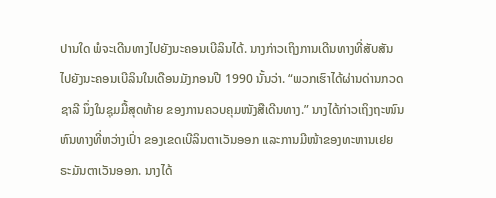ປານໃດ ພໍຈະເດີນທາງໄປຍັງນະຄອນເບີລິນໄດ້. ນາງກ່າວເຖິງການເດີນທາງທີ່ສັບສັນໄປຍັງນະຄອນເບີລິນໃນເດືອນມັງກອນປີ 1990 ນັ້ນວ່າ. “ພວກເຮົາໄດ້ຜ່ານດ່ານກວດຊາລີ ນຶ່ງໃນຊຸມມື້ສຸດທ້າຍ ຂອງການຄວບຄຸມໜັງສືເດີນທາງ.” ນາງໄດ້ກ່າວເຖິງຖະໜົນຫົນທາງທີ່ຫວ່າງເປົ່າ ຂອງເຂດເບີລິນຕາເວັນອອກ ແລະການມີໜ້າຂອງທະຫານເຢຍຣະມັນຕາເວັນອອກ. ນາງໄດ້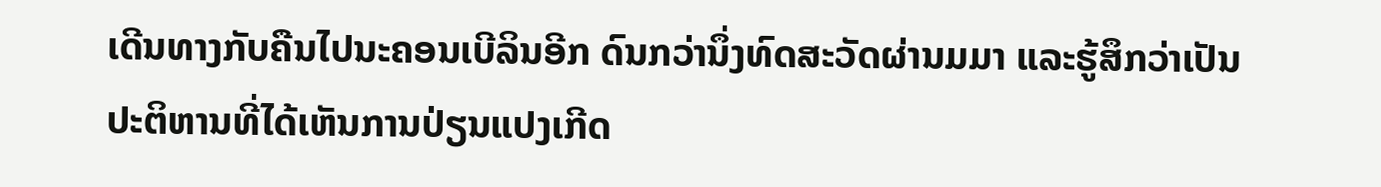ເດີນທາງກັບຄືນໄປນະຄອນເບີລິນອີກ ດົນກວ່ານຶ່ງທົດສະວັດຜ່ານມມາ ແລະຮູ້ສຶກວ່າເປັນປະຕິຫານທີ່ໄດ້ເຫັນການປ່ຽນແປງເກີດ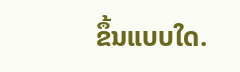ຂຶ້ນແບບໃດ.